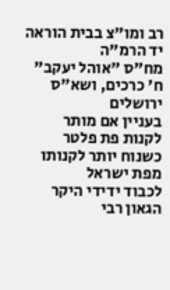רב ומו"צ בבית הוראה יד הרמ"ה
מח"ס "אוהל יעקב" ח' כרכים, ושא"ס
ירושלים
בעניין אם מותר לקנות פת פלטר כשנוח יותר לקנותו מפת ישראל
לכבוד ידידי היקר הגאון רבי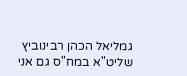גמליאל הכהן רבינוביץ שליט"א במח"ס גם אני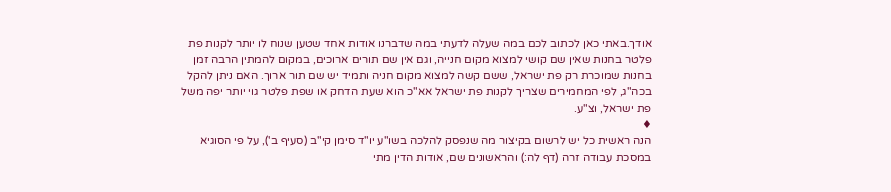אודך.באתי כאן לכתוב לכם במה שעלה לדעתי במה שדברנו אודות אחד שטען שנוח לו יותר לקנות פת פלטר בחנות שאין שם קושי למצוא מקום חנייה, וגם אין שם תורים ארוכים, במקום להמתין הרבה זמן בחנות שמוכרת רק פת ישראל, ששם קשה למצוא מקום חניה ותמיד יש שם תור ארוך. האם ניתן להקל בכה"ג, לפי המחמירים שצריך לקנות פת ישראל אא"כ הוא שעת הדחק או שפת פלטר גוי יותר יפה משל פת ישראל, וצ"ע.
♦
הנה ראשית כל יש לרשום בקיצור מה שנפסק להלכה בשו"ע יו"ד סימן קי"ב (סעיף ב'), על פי הסוגיא במסכת עבודה זרה (דף לה:) והראשונים שם, אודות הדין מתי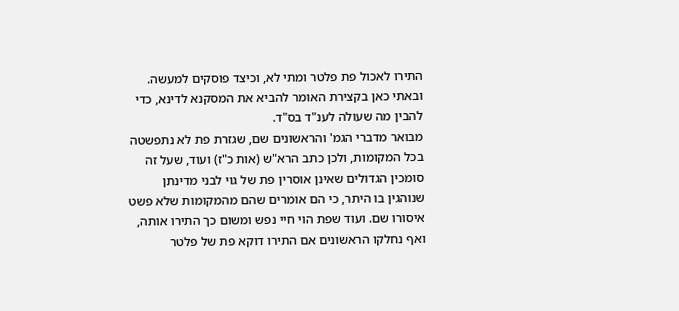התירו לאכול פת פלטר ומתי לא, וכיצד פוסקים למעשה. ובאתי כאן בקצירת האומר להביא את המסקנא לדינא, כדי להבין מה שעולה לענ"ד בס"ד.
מבואר מדברי הגמ' והראשונים שם, שגזרת פת לא נתפשטה בכל המקומות, ולכן כתב הרא"ש (אות כ"ז) ועוד, שעל זה סומכין הגדולים שאינן אוסרין פת של גוי לבני מדינתן שנוהגין בו היתר, כי הם אומרים שהם מהמקומות שלא פשט איסורו שם. ועוד שפת הוי חיי נפש ומשום כך התירו אותה, ואף נחלקו הראשונים אם התירו דוקא פת של פלטר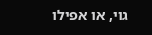גוי, או אפילו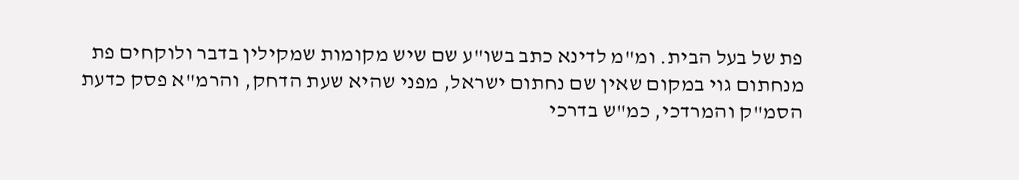פת של בעל הבית. ומ"מ לדינא כתב בשו"ע שם שיש מקומות שמקילין בדבר ולוקחים פת מנחתום גוי במקום שאין שם נחתום ישראל, מפני שהיא שעת הדחק, והרמ"א פסק כדעת הסמ"ק והמרדכי, כמ"ש בדרכי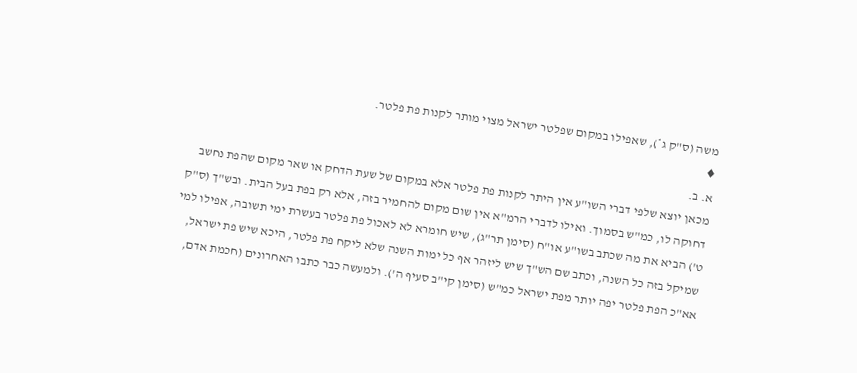משה (ס"ק ג*), שאפילו במקום שפלטר ישראל מצוי מותר לקנות פת פלטר.
♦
א. ב.
מכאן יוצא שלפי דברי השו"ע אין היתר לקנות פת פלטר אלא במקום של שעת הדחק או שאר מקום שהפת נחשב דחוקה לו, כמ"ש בסמוך. ואילו לדברי הרמ"א אין שום מקום להחמיר בזה, אלא רק בפת בעל הבית. ובש"ך (ס"ק ט') הביא את מה שכתב בשו"ע או"ח (סימן תר"ג), שיש חומרא לא לאכול פת פלטר בעשרת ימי תשובה, אפילו למי שמיקל בזה כל השנה, וכתב שם הש"ך שיש ליזהר אף כל ימות השנה שלא ליקח פת פלטר, היכא שיש פת ישראל, אא"כ הפת פלטר יפה יותר מפת ישראל כמ"ש (סימן קי"ב סעיף ה'). ולמעשה כבר כתבו האחרונים (חכמת אדם,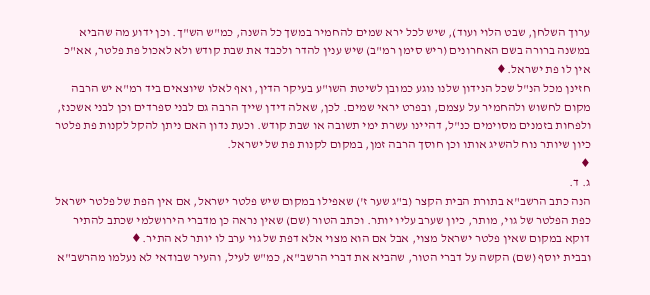ערוך השלחן, שבט הלוי ועוד), שיש לכל ירא שמים להחמיר במשך כל השנה, כמ"ש הש"ך. וכן ידוע מה שהביא במשנה ברורה בשם האחרונים (ריש סימן רמ"ב) שיש ענין להדר ולכבד את שבת קודש ולא לאכול פת פלטר, אא"כ אין לו פת ישראל.♦
חזינן מכל הנ"ל שכל הנידון שלנו נוגע כמובן לשיטת השו"ע בעיקר הדין, ואף לאלו שיוצאים ביד רמ"א יש הרבה מקום לחשוש ולהחמיר על עצמם, ובפרט יראי שמים. לכן, שאלה דידן שייך הרבה גם לבני ספרדים וכן לבני אשכנז, ולפחות בזמנים מסוימים כנ"ל, דהיינו עשרת ימי תשובה או שבת קודש. וכעת נדון האם ניתן להקל לקנות פת פלטר כיון שיותר נוח להשיג אותו וכן חוסך הרבה זמן, במקום לקנות פת של ישראל.
♦
ג. ד.
הנה כתב הרשב"א בתורת הבית הקצר (ב"ג שער ז') שאפילו במקום שיש פלטר ישראל, אם אין הפת של פלטר ישראל כפת הפלטר של גוי, מותר, כיון שערב עליו יותר. וכתב הטור (שם) שאין נראה כן מדברי הירושלמי שכתב להתיר דוקא במקום שאין פלטר ישראל מצוי, אבל אם הוא מצוי אלא דפת של גוי ערב לו יותר לא התיר.♦
ובבית יוסף (שם) הקשה על דברי הטור, שהביא את דברי הרשב"א, כמ"ש לעיל, והעיר שבודאי לא נעלמו מהרשב"א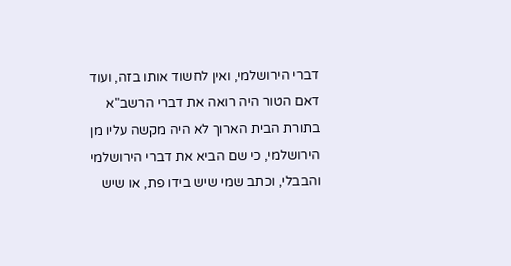דברי הירושלמי, ואין לחשוד אותו בזה, ועוד דאם הטור היה רואה את דברי הרשב"א בתורת הבית הארוך לא היה מקשה עליו מן הירושלמי, כי שם הביא את דברי הירושלמי והבבלי, וכתב שמי שיש בידו פת, או שיש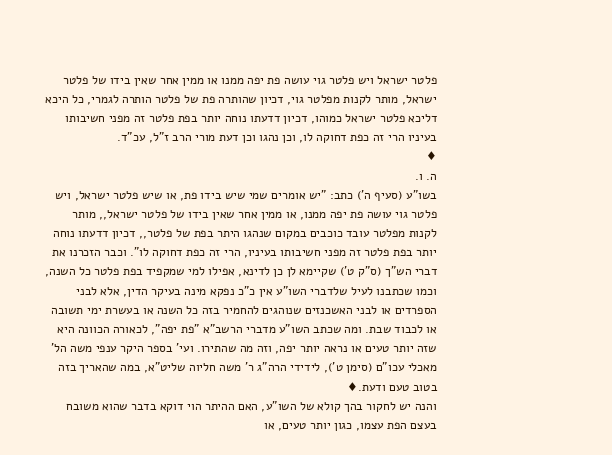פלטר ישראל ויש פלטר גוי עושה פת יפה ממנו או ממין אחר שאין בידו של פלטר ישראל, מותר לקנות מפלטר גוי, דכיון שהותרה פת של פלטר הותרה לגמרי, כל היכא דליכא פלטר ישראל כמוהו, דכיון דדעתו נוחה יותר בפת פלטר זה מפני חשיבותו בעיניו הרי זה כפת דחוקה לו, וכן נהגו וכן דעת מורי הרב ז"ל, עכ"ד.
♦
ה. ו.
בשו"ע (סעיף ה') כתב: "יש אומרים שמי שיש בידו פת, או שיש פלטר ישראל, ויש פלטר גוי עושה פת יפה ממנו, או ממין אחר שאין בידו של פלטר ישראל,, מותר לקנות מפלטר עובד כוכבים במקום שנהגו היתר בפת של פלטר,, דכיון דדעתו נוחה יותר בפת פלטר זה מפני חשיבותו בעיניו, הרי זה כפת דחוקה לו". וכבר הזכרנו את דברי הש"ך (ס"ק ט') שקיימא לן כן לדינא, אפילו למי שמקפיד בפת פלטר כל השנה, וכמו שכתבנו לעיל שלדברי השו"ע אין כ"כ נפקא מינה בעיקר הדין, אלא לבני הספרדים או לבני האשכנזים שנוהגים להחמיר בזה כל השנה או בעשרת ימי תשובה או לכבוד שבת. ומה שכתב השו"ע מדברי הרשב"א "פת יפה", לכאורה הכוונה היא שזה יותר טעים או נראה יותר יפה, וזה מה שהתירו. ועי' בספר היקר ענפי משה הל' מאכלי עכו"ם (סימן ט'), לידידי הרה"ג ר' משה חליוה שליט"א, במה שהאריך בזה בטוב טעם ודעת.♦
והנה יש לחקור בהך קולא של השו"ע, האם ההיתר הוי דוקא בדבר שהוא משובח בעצם הפת עצמו, כגון יותר טעים, או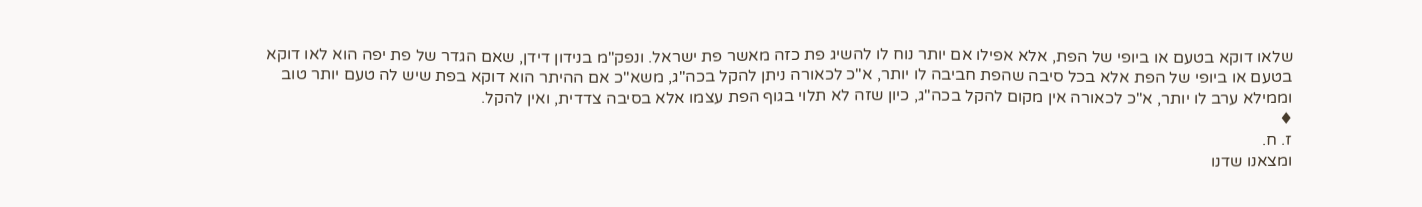שלאו דוקא בטעם או ביופי של הפת, אלא אפילו אם יותר נוח לו להשיג פת כזה מאשר פת ישראל. ונפק"מ בנידון דידן, שאם הגדר של פת יפה הוא לאו דוקא בטעם או ביופי של הפת אלא בכל סיבה שהפת חביבה לו יותר, א"כ לכאורה ניתן להקל בכה"ג, משא"כ אם ההיתר הוא דוקא בפת שיש לה טעם יותר טוב וממילא ערב לו יותר, א"כ לכאורה אין מקום להקל בכה"ג, כיון שזה לא תלוי בגוף הפת עצמו אלא בסיבה צדדית, ואין להקל.
♦
ז. ח.
ומצאנו שדנו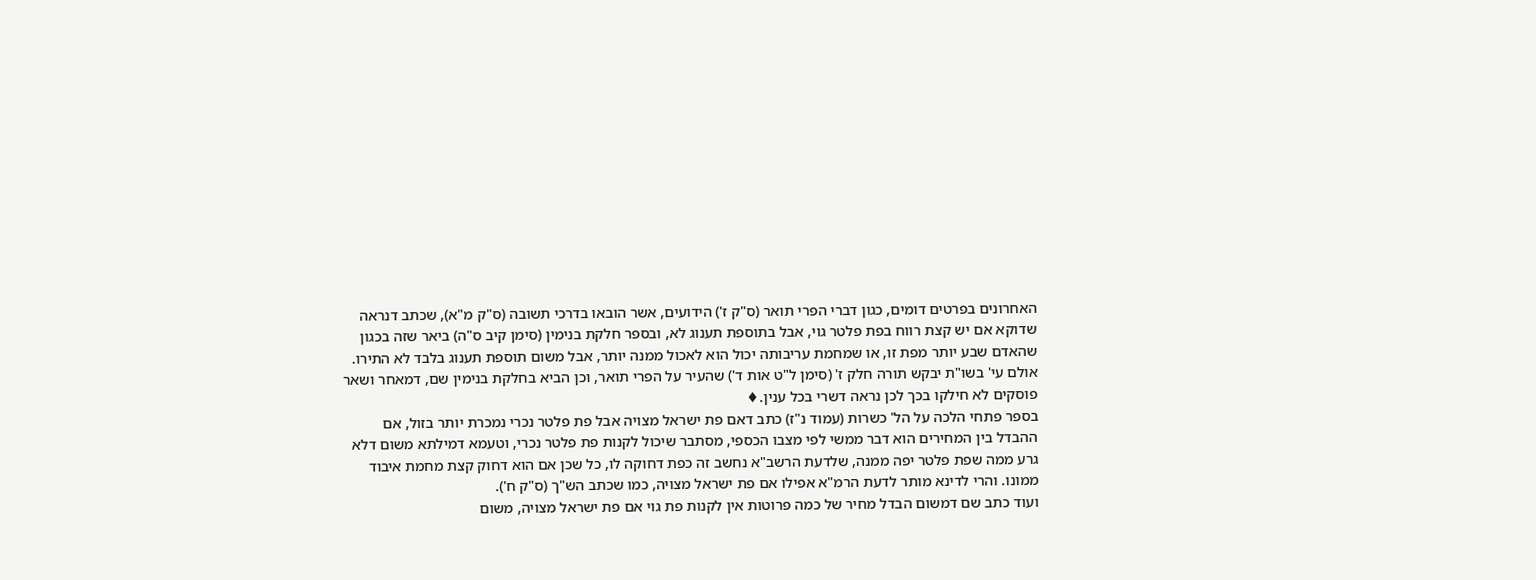האחרונים בפרטים דומים, כגון דברי הפרי תואר (ס"ק ז') הידועים, אשר הובאו בדרכי תשובה (ס"ק מ"א), שכתב דנראה שדוקא אם יש קצת רווח בפת פלטר גוי, אבל בתוספת תענוג לא, ובספר חלקת בנימין (סימן קיב ס"ה) ביאר שזה בכגון שהאדם שבע יותר מפת זו, או שמחמת עריבותה יכול הוא לאכול ממנה יותר, אבל משום תוספת תענוג בלבד לא התירו. אולם עי' בשו"ת יבקש תורה חלק ז' (סימן ל"ט אות ד') שהעיר על הפרי תואר, וכן הביא בחלקת בנימין שם, דמאחר ושאר פוסקים לא חילקו בכך לכן נראה דשרי בכל ענין.♦
בספר פתחי הלכה על הל' כשרות (עמוד נ"ז) כתב דאם פת ישראל מצויה אבל פת פלטר נכרי נמכרת יותר בזול, אם ההבדל בין המחירים הוא דבר ממשי לפי מצבו הכספי, מסתבר שיכול לקנות פת פלטר נכרי, וטעמא דמילתא משום דלא גרע ממה שפת פלטר יפה ממנה, שלדעת הרשב"א נחשב זה כפת דחוקה לו, כל שכן אם הוא דחוק קצת מחמת איבוד ממונו. והרי לדינא מותר לדעת הרמ"א אפילו אם פת ישראל מצויה, כמו שכתב הש"ך (ס"ק ח').
ועוד כתב שם דמשום הבדל מחיר של כמה פרוטות אין לקנות פת גוי אם פת ישראל מצויה, משום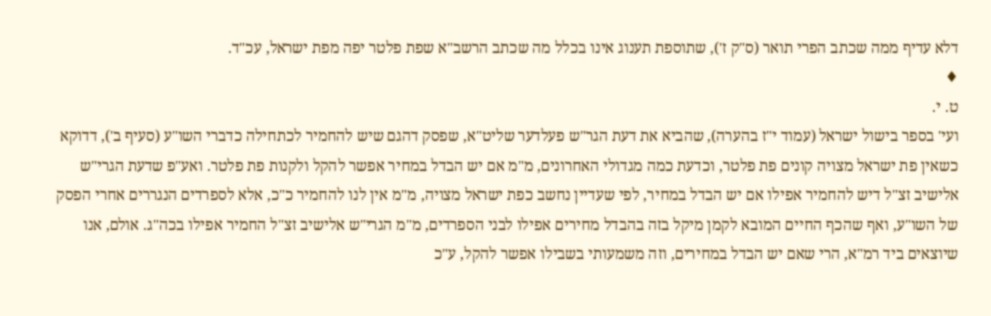דלא עדיף ממה שכתב הפרי תואר (ס"ק ז'), שתוספת תענוג אינו בכלל מה שכתב הרשב"א שפת פלטר יפה מפת ישראל, עכ"ד.
♦
ט. י.
ועי' בספר בישול ישראל (עמוד י"ז בהערה), שהביא את דעת הגר"ש פעלדער שליט"א, שפסק דהגם שיש להחמיר לכתחילה כדברי השו"ע (סעיף ב'), דדוקא כשאין פת ישראל מצויה קונים פת פלטר, וכדעת כמה מגדולי האחרונים, מ"מ אם יש הבדל במחיר אפשר להקל ולקנות פת פלטר. ואע"פ שדעת הגרי"ש אלישיב זצ"ל דיש להחמיר אפילו אם יש הבדל במחיר, לפי שעדיין נחשב כפת ישראל מצויה, מ"מ אין לנו להחמיר כ"כ, אלא לספרדים הנגררים אחרי הפסק של השו"ע, ואף שהכף החיים המובא לקמן מיקל בזה בהבדל מחירים אפילו לבני הספרדים, מ"מ הגרי"ש אלישיב זצ"ל החמיר אפילו בכה"ג. אולם, אנו שיוצאים ביד רמ"א, הרי שאם יש הבדל במחירים, וזה משמעותי בשבילו אפשר להקל, ע"כ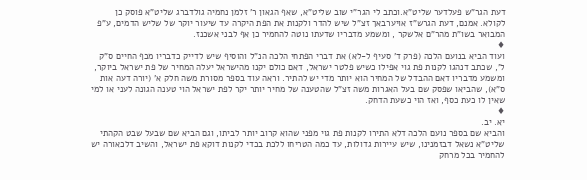דעת הגר"ש פעלדער שליט"א.וכתב לי הגר"י שוב שליט"א, שאף הגאון ר' זלמן נחמיה גולדברג שליט"א פוסק כן לקולא. אמנם, דעת הגרש"ז אויערבאך זצ"ל שיש להדר ולקנות את הפת היקרה עד שיעור יוקר של שליש הדמים, ע"פ המבואר בשו"ת מהר"ם אלשקר , ומשמע מדבריו שדעתו נוטה להחמיר כן אף לבני אשכנז.
♦
ועוד הביא בנועם הלכה (פרק ד' סעיף ל-לא) את דברי הפתחי הלכה הנ"ל והוסיף שיש לדייק כדבריו מכף החיים ס"ק ל', שכתב דנהגו לקנות פת גוי אפילו כשיש פלטר ישראל, דאם כולם יקנו מהישראל יעלה המחיר של פת ישראל ביוקר, ומשמע מדבריו דאם ההבדל של המחיר הוא יותר מדי יש להתיר. וראה עוד בספר מסורת משה חלק א' (יורה דעה אות ס"א), שהביאו שפסק שם בעל האגרות משה זצ"ל שהטענה של מחיר יותר יקר לפת ישראל הוי טענה הגונה לעני או למי שאין לו כעת כסף, ואז הוי כשעת הדחק.
♦
יא. יב.
והביא שם בספר נועם הלכה דלא התירו לקנות פת גוי מפני שהוא קרוב יותר לביתו, וגם הביא שם שבעל שבט הקהתי שליט"א נשאל דבזמנינו, שיש עיירות גדולות, עד כמה הטריחו ללכת בכדי לקנות דוקא פת ישראל, והשיב דלכאורה יש להחמיר בכל מרחק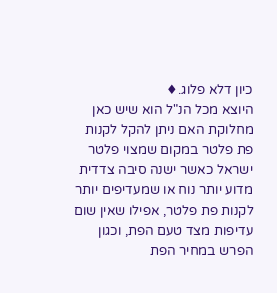כיון דלא פלוג.♦
היוצא מכל הנ"ל הוא שיש כאן מחלוקת האם ניתן להקל לקנות פת פלטר במקום שמצוי פלטר ישראל כאשר ישנה סיבה צדדית מדוע יותר נוח או שמעדיפים יותר לקנות פת פלטר, אפילו שאין שום עדיפות מצד טעם הפת, וכגון הפרש במחיר הפת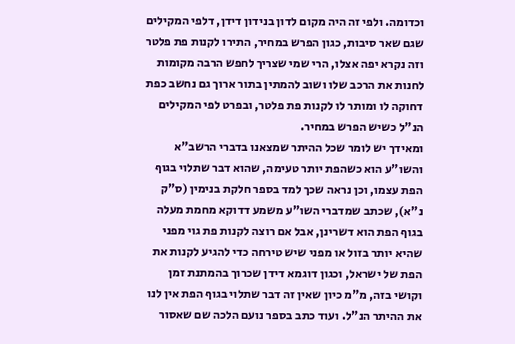וכדומה. ולפי זה היה מקום לדון בנידון דידן, דלפי המקילים שגם שאר סיבות, כגון הפרש במחיר, התירו לקנות פת פלטר וזה נקרא יפה אצלו, הרי שמי שצריך לחפש הרבה מקומות לחנות את הרכב שלו ושוב להמתין בתור ארוך גם נחשב כפת דחוקה לו ומותר לו לקנות פת פלטר, ובפרט לפי המקילים הנ"ל כשיש הפרש במחיר.
ומאידך יש לומר שכל ההיתר שמצאנו בדברי הרשב"א והשו"ע הוא כשהפת יותר טעימה, שהוא דבר שתלוי בגוף הפת עצמו, וכן נראה שכך למד בספר חלקת בנימין (ס"ק נ"א), שכתב שמדברי השו"ע משמע דדוקא מחמת מעלה בגוף הפת הוא דשרינן, אבל אם רוצה לקנות פת גוי מפני שהיא יותר בזול או מפני שיש טירחה כדי להגיע לקנות את הפת של ישראל, וכגון דוגמא דידן שכרוך בהמתנת זמן וקושי בזה, מ"מ כיון שאין זה דבר שתלוי בגוף הפת אין לנו את ההיתר הנ"ל. ועוד כתב בספר נועם הלכה שם שאסור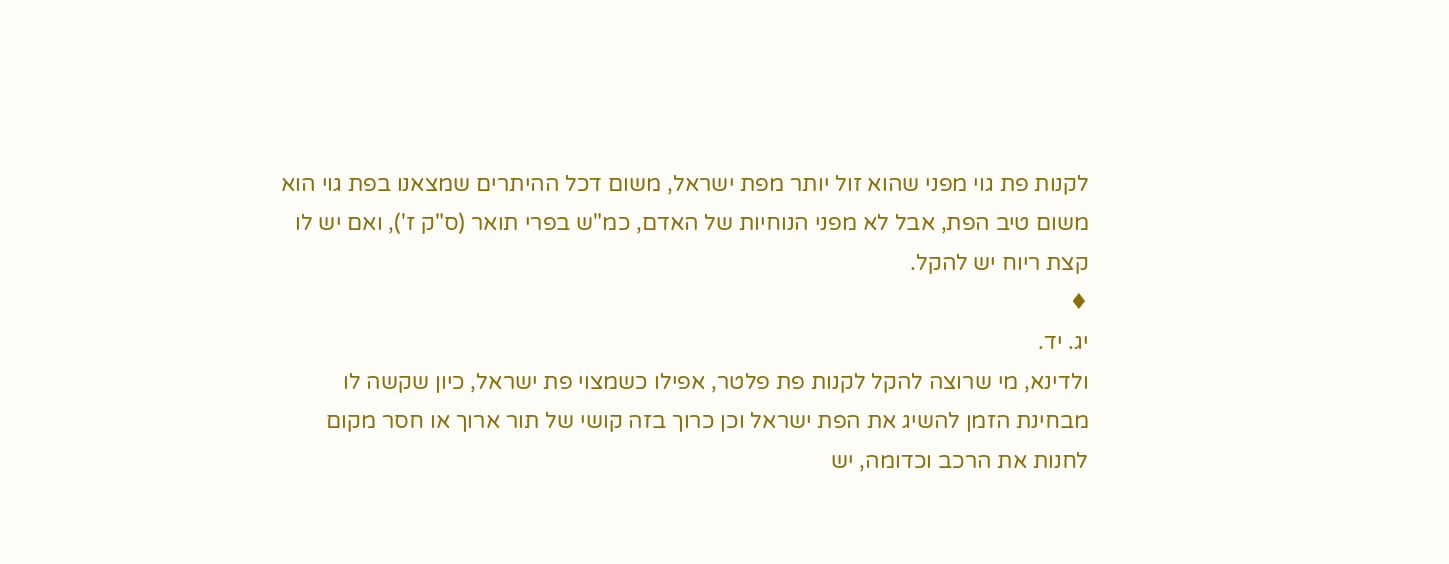לקנות פת גוי מפני שהוא זול יותר מפת ישראל, משום דכל ההיתרים שמצאנו בפת גוי הוא משום טיב הפת, אבל לא מפני הנוחיות של האדם, כמ"ש בפרי תואר (ס"ק ז'), ואם יש לו קצת ריוח יש להקל.
♦
יג. יד.
ולדינא, מי שרוצה להקל לקנות פת פלטר, אפילו כשמצוי פת ישראל, כיון שקשה לו מבחינת הזמן להשיג את הפת ישראל וכן כרוך בזה קושי של תור ארוך או חסר מקום לחנות את הרכב וכדומה, יש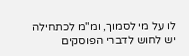לו על מי לסמוך, ומ"מ לכתחילה יש לחוש לדברי הפוסקים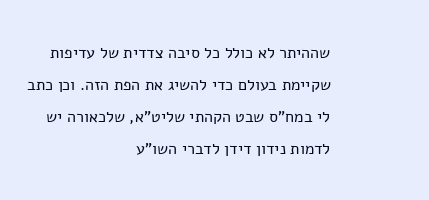שההיתר לא כולל כל סיבה צדדית של עדיפות שקיימת בעולם כדי להשיג את הפת הזה. וכן כתב לי במח"ס שבט הקהתי שליט"א, שלכאורה יש לדמות נידון דידן לדברי השו"ע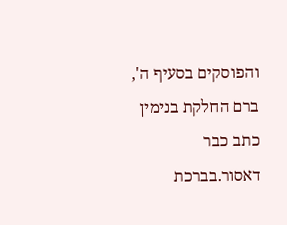והפוסקים בסעיף ה', ברם החלקת בנימין כתב כבר דאסור.בברכת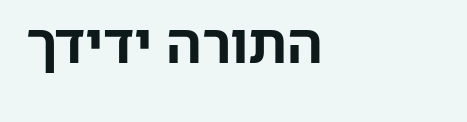התורה ידידך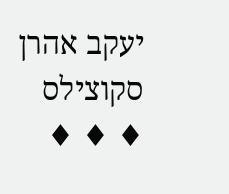יעקב אהרן סקוצילס
♦ ♦ ♦